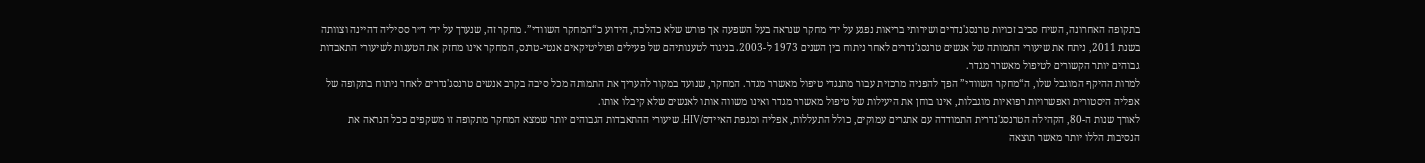בתקופה האחרונה, השיח סביב זכויות טרנסג'נדרים ושירותי בריאות נפגע על ידי מחקר שנראה בעל השפעה אך פורש שלא כהלכה, הידוע כ“המחקר השוודי”. מחקר זה, שנערך על ידי ד״ר ססיליה דהיינה וצוותה בשנת 2011, ניתח את שיעורי התמותה של אנשים טרנסג'נדרים לאחר ניתוח בין השנים 1973 ל-2003. בניגוד לטענותיהם של פעילים ופוליטיקאים אנטי-טרנס, המחקר אינו מחזק את הטענות לשיעורי התאבדות גבוהים יותר הקשורים לטיפול מאשרר מגדר.
למרות ההיקף המוגבל שלו, ה“מחקר השוודי” הפך להפניה מרכזית עבור מתנגדי טיפול מאשרר מגדר. המחקר, שנועד במקור להעריך את התמותה מכל סיבה בקרב אנשים טרנסג'נדרים לאחר ניתוח בתקופה של אפליה היסטורית ואפשרויות רפואיות מוגבלות, אינו בוחן את היעילות של טיפול מאשרר מגדר ואינו משווה אותו לאנשים שלא קיבלו אותו.
לאורך שנות ה-80, הקהילה הטרנסג'נדרית התמודדה עם אתגרים עמוקים, כולל התעללות, אפליה ומגפת האיידס/HIV. שיעורי ההתאבדות הגבוהים יותר שמצא המחקר מתקופה זו משקפים ככל הנראה את הנסיבות הללו יותר מאשר תוצאה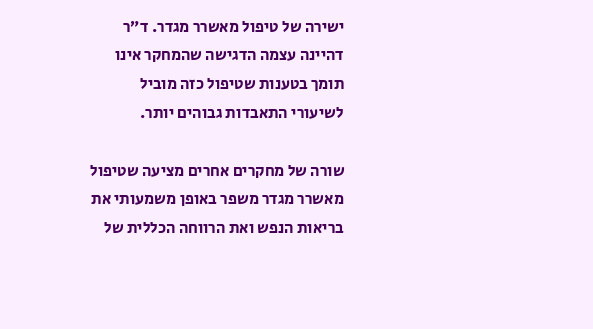ישירה של טיפול מאשרר מגדר. ד״ר דהיינה עצמה הדגישה שהמחקר אינו תומך בטענות שטיפול כזה מוביל לשיעורי התאבדות גבוהים יותר.

שורה של מחקרים אחרים מציעה שטיפול מאשרר מגדר משפר באופן משמעותי את בריאות הנפש ואת הרווחה הכללית של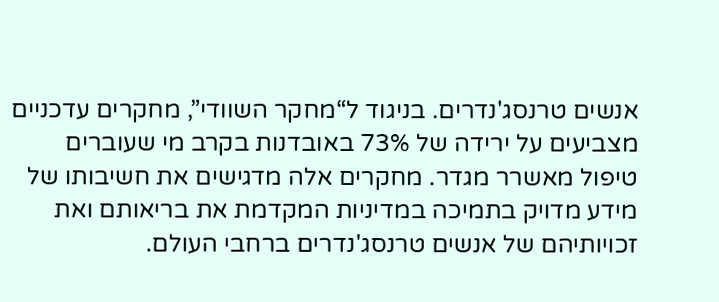אנשים טרנסג'נדרים. בניגוד ל“מחקר השוודי”, מחקרים עדכניים מצביעים על ירידה של 73% באובדנות בקרב מי שעוברים טיפול מאשרר מגדר. מחקרים אלה מדגישים את חשיבותו של מידע מדויק בתמיכה במדיניות המקדמת את בריאותם ואת זכויותיהם של אנשים טרנסג'נדרים ברחבי העולם.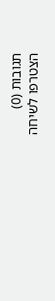תגובות (0)
הצטרפו לשיחה